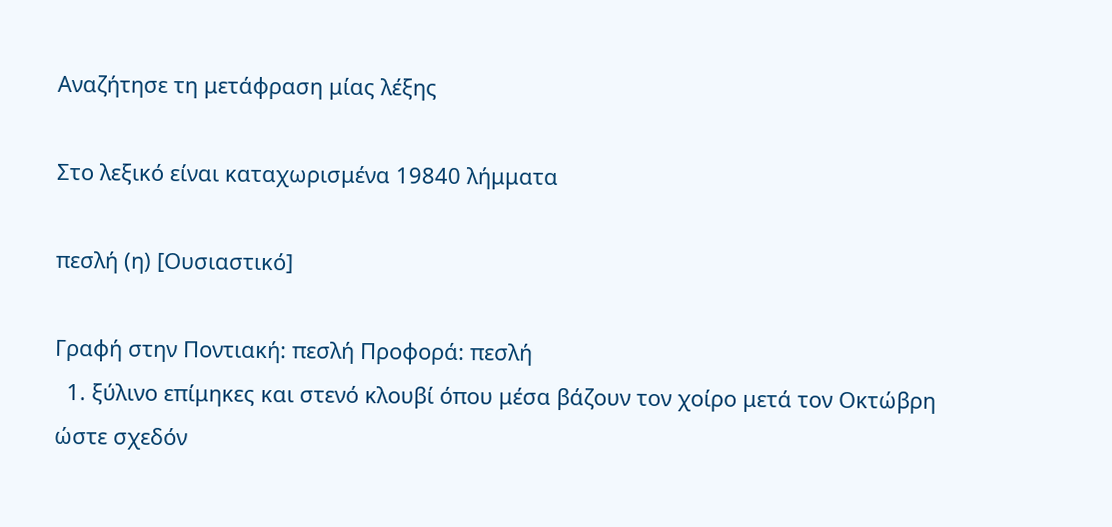Αναζήτησε τη μετάφραση μίας λέξης

Στο λεξικό είναι καταχωρισμένα 19840 λήμματα

πεσλή (η) [Ουσιαστικό]

Γραφή στην Ποντιακή: πεσλή Προφορά: πεσλή
  1. ξύλινο επίμηκες και στενό κλουβί όπου μέσα βάζουν τον χοίρο μετά τον Οκτώβρη ώστε σχεδόν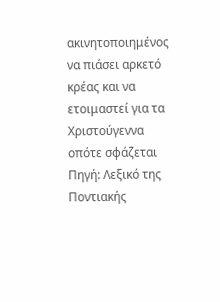ακινητοποιημένος να πιάσει αρκετό κρέας και να ετοιμαστεί για τα Χριστούγεννα οπότε σφάζεται Πηγή: Λεξικό της Ποντιακής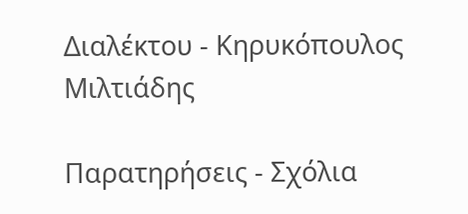Διαλέκτου - Κηρυκόπουλος Μιλτιάδης

Παρατηρήσεις - Σχόλια